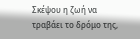Σκέψου η ζωή να τραβάει το δρόμο της,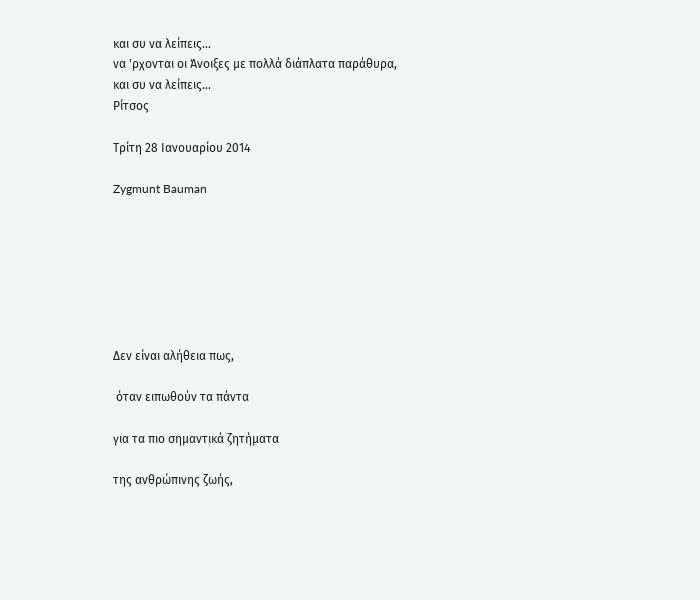και συ να λείπεις...
να 'ρχονται οι Άνοιξες με πολλά διάπλατα παράθυρα,
και συ να λείπεις...
Ρίτσος

Τρίτη 28 Ιανουαρίου 2014

Zygmunt Bauman







Δεν είναι αλήθεια πως,

 όταν ειπωθούν τα πάντα

για τα πιο σημαντικά ζητήματα

της ανθρώπινης ζωής,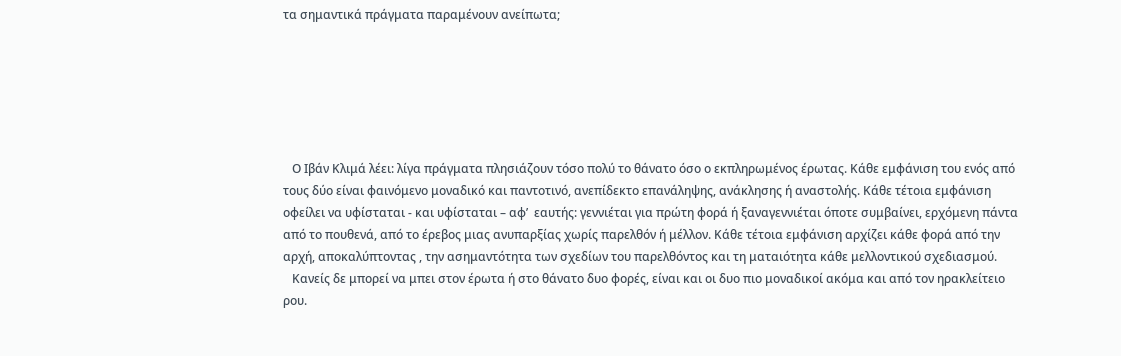τα σημαντικά πράγματα παραμένουν ανείπωτα;






   Ο Ιβάν Κλιμά λέει: λίγα πράγματα πλησιάζουν τόσο πολύ το θάνατο όσο ο εκπληρωμένος έρωτας. Κάθε εμφάνιση του ενός από τους δύο είναι φαινόμενο μοναδικό και παντοτινό, ανεπίδεκτο επανάληψης, ανάκλησης ή αναστολής. Κάθε τέτοια εμφάνιση οφείλει να υφίσταται - και υφίσταται – αφ’  εαυτής: γεννιέται για πρώτη φορά ή ξαναγεννιέται όποτε συμβαίνει, ερχόμενη πάντα από το πουθενά, από το έρεβος μιας ανυπαρξίας χωρίς παρελθόν ή μέλλον. Κάθε τέτοια εμφάνιση αρχίζει κάθε φορά από την αρχή, αποκαλύπτοντας , την ασημαντότητα των σχεδίων του παρελθόντος και τη ματαιότητα κάθε μελλοντικού σχεδιασμού.
   Κανείς δε μπορεί να μπει στον έρωτα ή στο θάνατο δυο φορές, είναι και οι δυο πιο μοναδικοί ακόμα και από τον ηρακλείτειο ρου.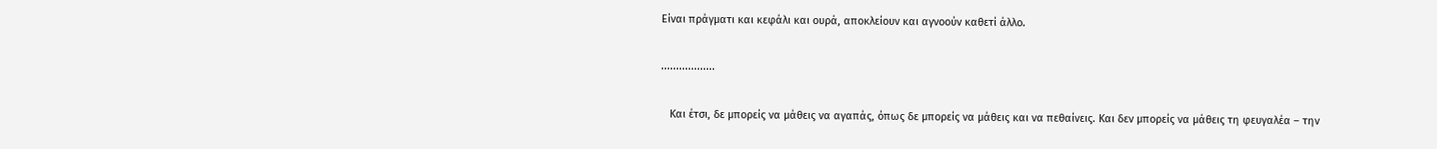Είναι πράγματι και κεφάλι και ουρά, αποκλείουν και αγνοούν καθετί άλλο.

..................

   Και έτσι, δε μπορείς να μάθεις να αγαπάς, όπως δε μπορείς να μάθεις και να πεθαίνεις. Και δεν μπορείς να μάθεις τη φευγαλέα – την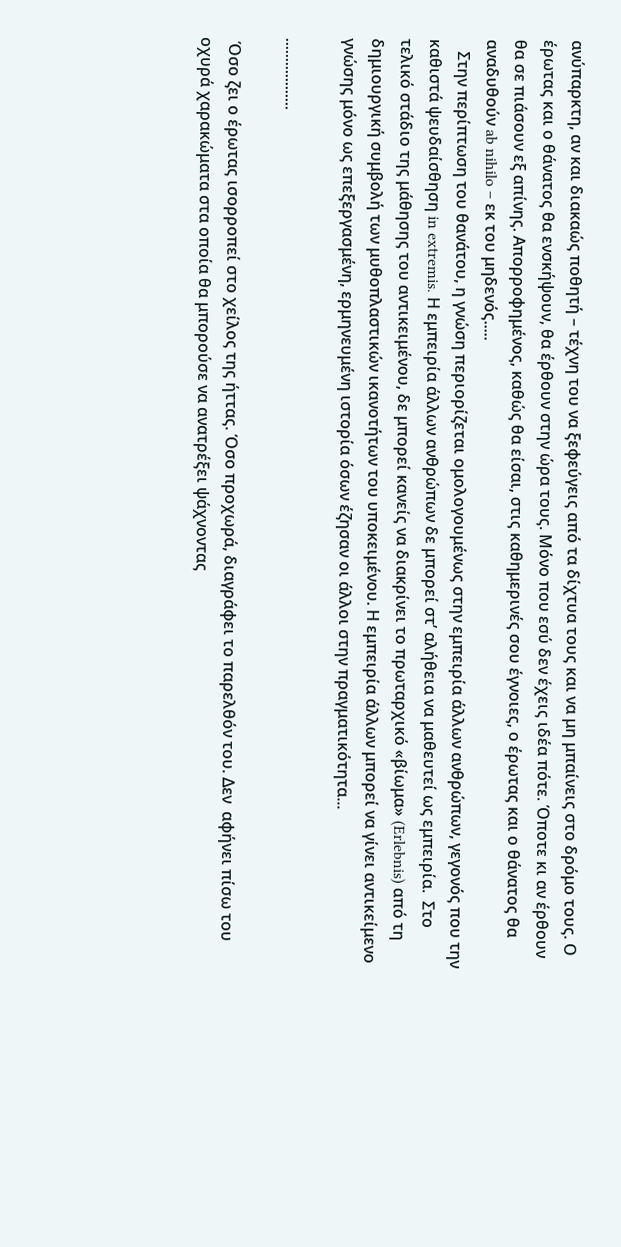ανύπαρκτη, αν και διακαώς ποθητή – τέχνη του να ξεφεύγεις από τα δίχτυα τους και να μη μπαίνεις στο δρόμο τους. Ο έρωτας και ο θάνατος θα ενσκήψουν, θα έρθουν στην ώρα τους. Μόνο που εσύ δεν έχεις ιδέα πότε. Όποτε κι αν έρθουν θα σε πιάσουν εξ απίνης. Απορροφημένος, καθώς θα είσαι, στις καθημερινές σου έγνοιες, ο έρωτας και ο θάνατος θα αναδυθούν ab nihilo – εκ του μηδενός.....
   Στην περίπτωση του θανάτου, η γνώση περιορίζεται ομολογουμένως στην εμπειρία άλλων ανθρώπων, γεγονός που την καθιστά ψευδαίσθηση in extremis. Η εμπειρία άλλων ανθρώπων δε μπορεί στ’ αλήθεια να μαθευτεί ως εμπειρία.  Στο τελικό στάδιο της μάθησης του αντικειμένου, δε μπορεί κανείς να διακρίνει το πρωταρχικό «βίωμα» (Erlebnis) από τη δημιουργική συμβολή των μυθοπλαστικών ικανοτήτων του υποκειμένου. Η εμπειρία άλλων μπορεί να γίνει αντικείμενο γνώσης μόνο ως επεξεργασμένη, ερμηνευμένη ιστορία όσων έζησαν οι άλλοι στην πραγματικότητα...

..................

 Όσο ζει ο έρωτας ισορροπεί στο χείλος της ήττας. Όσο προχωρά, διαγράφει το παρελθόν του. Δεν  αφήνει πίσω του οχυρά χαρακώματα στα οποία θα μπορούσε να ανατρέξει ψάχνοντας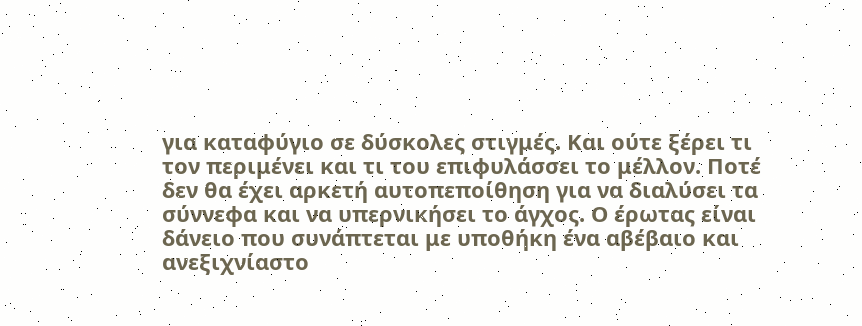για καταφύγιο σε δύσκολες στιγμές. Και ούτε ξέρει τι τον περιμένει και τι του επιφυλάσσει το μέλλον. Ποτέ δεν θα έχει αρκετή αυτοπεποίθηση για να διαλύσει τα σύννεφα και να υπερνικήσει το άγχος. Ο έρωτας είναι δάνειο που συνάπτεται με υποθήκη ένα αβέβαιο και ανεξιχνίαστο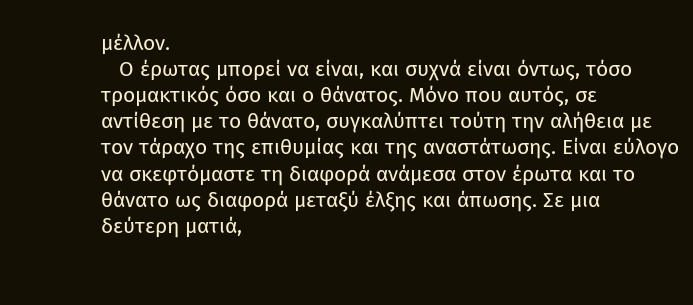μέλλον.
   Ο έρωτας μπορεί να είναι, και συχνά είναι όντως, τόσο τρομακτικός όσο και ο θάνατος. Μόνο που αυτός, σε αντίθεση με το θάνατο, συγκαλύπτει τούτη την αλήθεια με τον τάραχο της επιθυμίας και της αναστάτωσης. Είναι εύλογο να σκεφτόμαστε τη διαφορά ανάμεσα στον έρωτα και το θάνατο ως διαφορά μεταξύ έλξης και άπωσης. Σε μια δεύτερη ματιά,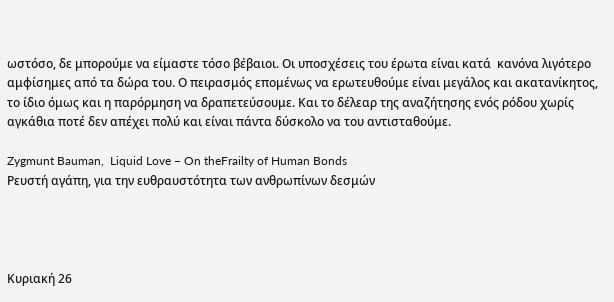ωστόσο, δε μπορούμε να είμαστε τόσο βέβαιοι. Οι υποσχέσεις του έρωτα είναι κατά  κανόνα λιγότερο αμφίσημες από τα δώρα του. Ο πειρασμός επομένως να ερωτευθούμε είναι μεγάλος και ακατανίκητος, το ίδιο όμως και η παρόρμηση να δραπετεύσουμε. Και το δέλεαρ της αναζήτησης ενός ρόδου χωρίς αγκάθια ποτέ δεν απέχει πολύ και είναι πάντα δύσκολο να του αντισταθούμε.

Zygmunt Bauman,  Liquid Love – On theFrailty of Human Bonds
Ρευστή αγάπη, για την ευθραυστότητα των ανθρωπίνων δεσμών




Κυριακή 26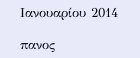Ιανουαρίου 2014

πανος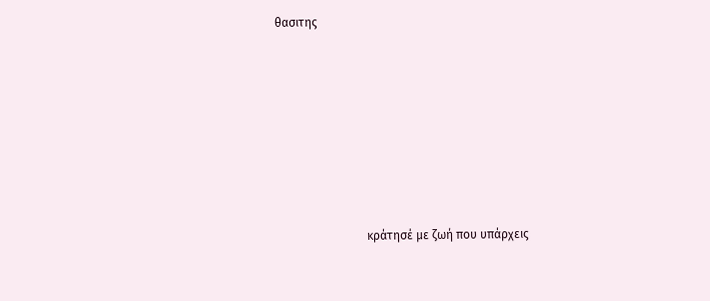θασιτης







                              κράτησέ με ζωή που υπάρχεις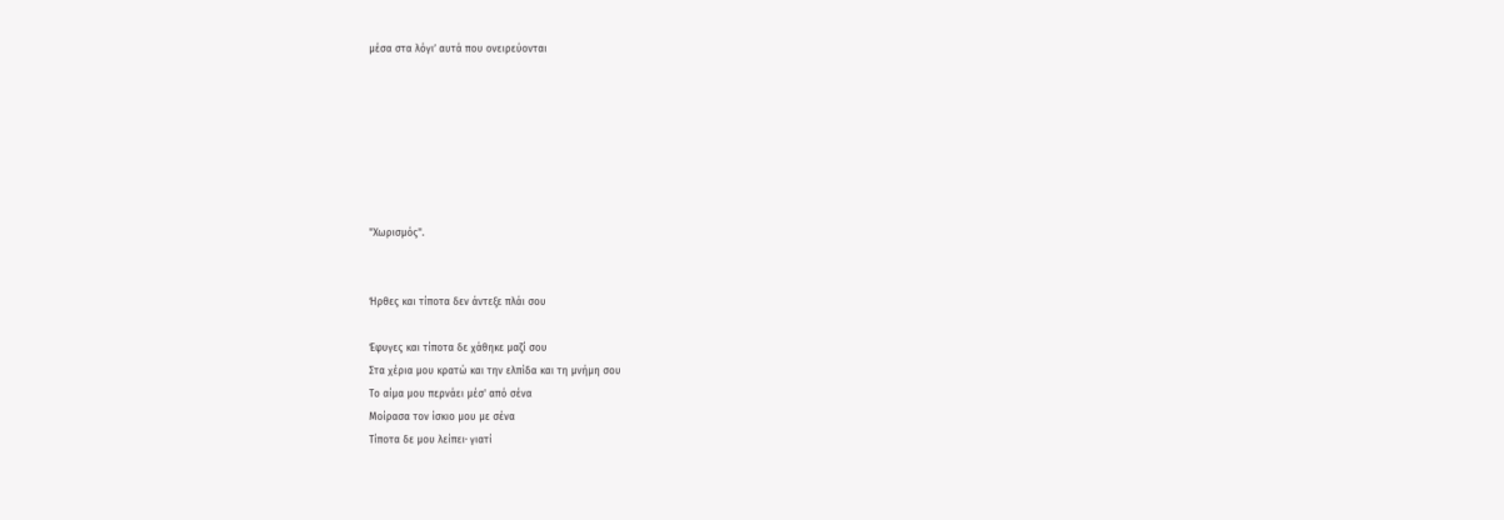μέσα στα λόγι’ αυτά που ονειρεύονται







"Χωρισμός".


Ήρθες και τίποτα δεν άντεξε πλάι σου

Έφυγες και τίποτα δε χάθηκε μαζί σου
Στα χέρια μου κρατώ και την ελπίδα και τη μνήμη σου
Το αίμα μου περνάει μέσ' από σένα
Μοίρασα τον ίσκιο μου με σένα
Τίποτα δε μου λείπει∙ γιατί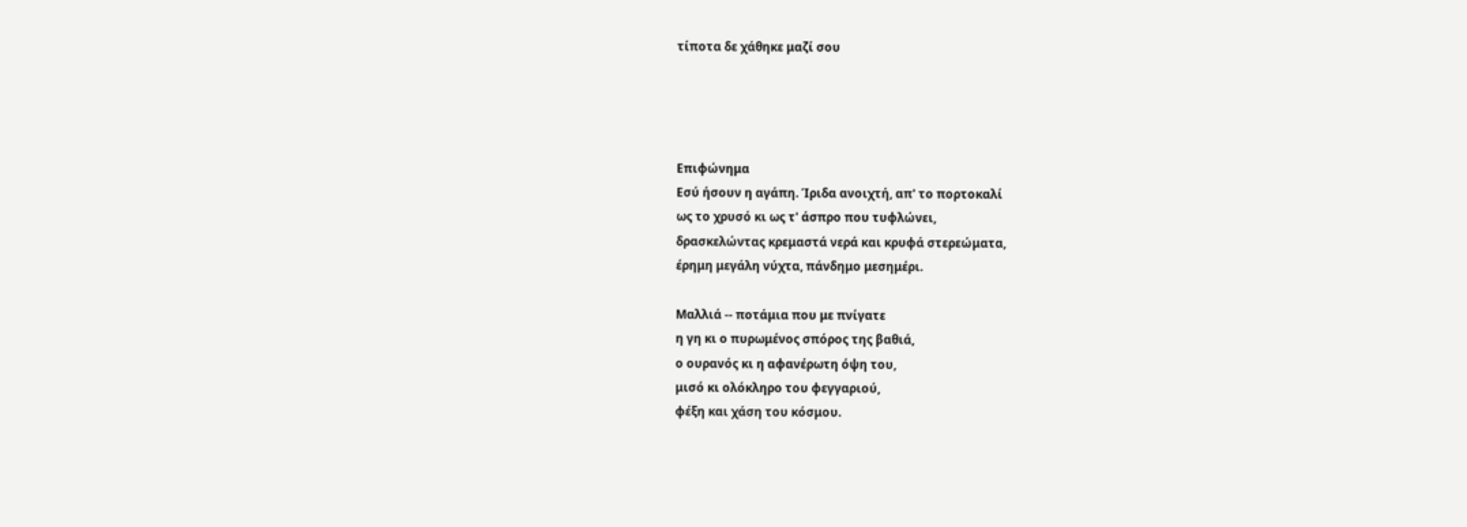τίποτα δε χάθηκε μαζί σου




Επιφώνημα
Εσύ ήσουν η αγάπη. Ίριδα ανοιχτή, απ' το πορτοκαλί
ως το χρυσό κι ως τ' άσπρο που τυφλώνει,
δρασκελώντας κρεμαστά νερά και κρυφά στερεώματα,
έρημη μεγάλη νύχτα, πάνδημο μεσημέρι.

Μαλλιά -- ποτάμια που με πνίγατε
η γη κι ο πυρωμένος σπόρος της βαθιά,
ο ουρανός κι η αφανέρωτη όψη του,
μισό κι ολόκληρο του φεγγαριού,
φέξη και χάση του κόσμου.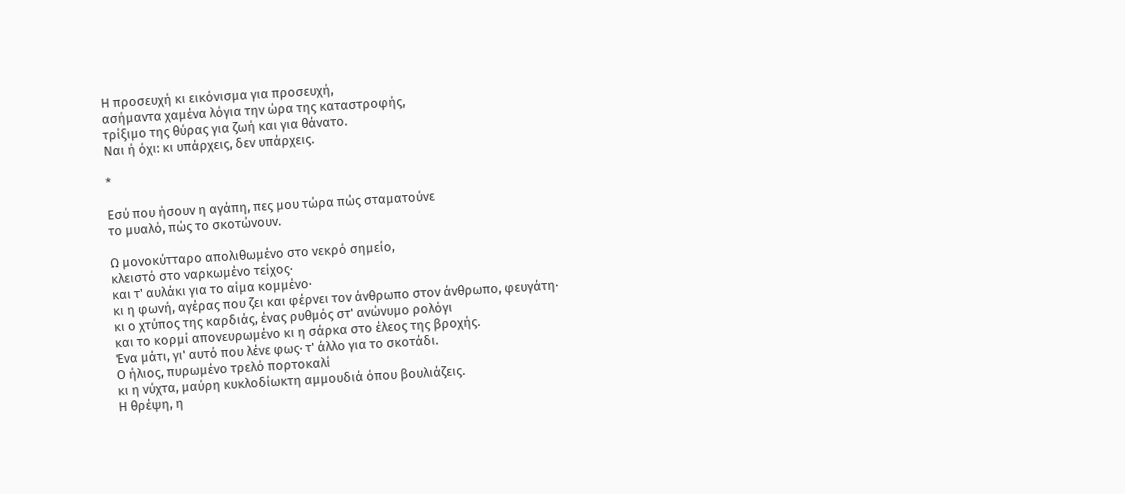Η προσευχή κι εικόνισμα για προσευχή,
ασήμαντα χαμένα λόγια την ώρα της καταστροφής,
τρίξιμο της θύρας για ζωή και για θάνατο.
Ναι ή όχι: κι υπάρχεις, δεν υπάρχεις.

*

Εσύ που ήσουν η αγάπη, πες μου τώρα πώς σταματούνε
το μυαλό, πώς το σκοτώνουν.

Ω μονοκύτταρο απολιθωμένο στο νεκρό σημείο,
κλειστό στο ναρκωμένο τείχος∙
και τ' αυλάκι για το αίμα κομμένο∙
κι η φωνή, αγέρας που ζει και φέρνει τον άνθρωπο στον άνθρωπο, φευγάτη∙
κι ο χτύπος της καρδιάς, ένας ρυθμός στ' ανώνυμο ρολόγι
και το κορμί απονευρωμένο κι η σάρκα στο έλεος της βροχής.
Ένα μάτι, γι' αυτό που λένε φως∙ τ' άλλο για το σκοτάδι.
Ο ήλιος, πυρωμένο τρελό πορτοκαλί
κι η νύχτα, μαύρη κυκλοδίωκτη αμμουδιά όπου βουλιάζεις.
Η θρέψη, η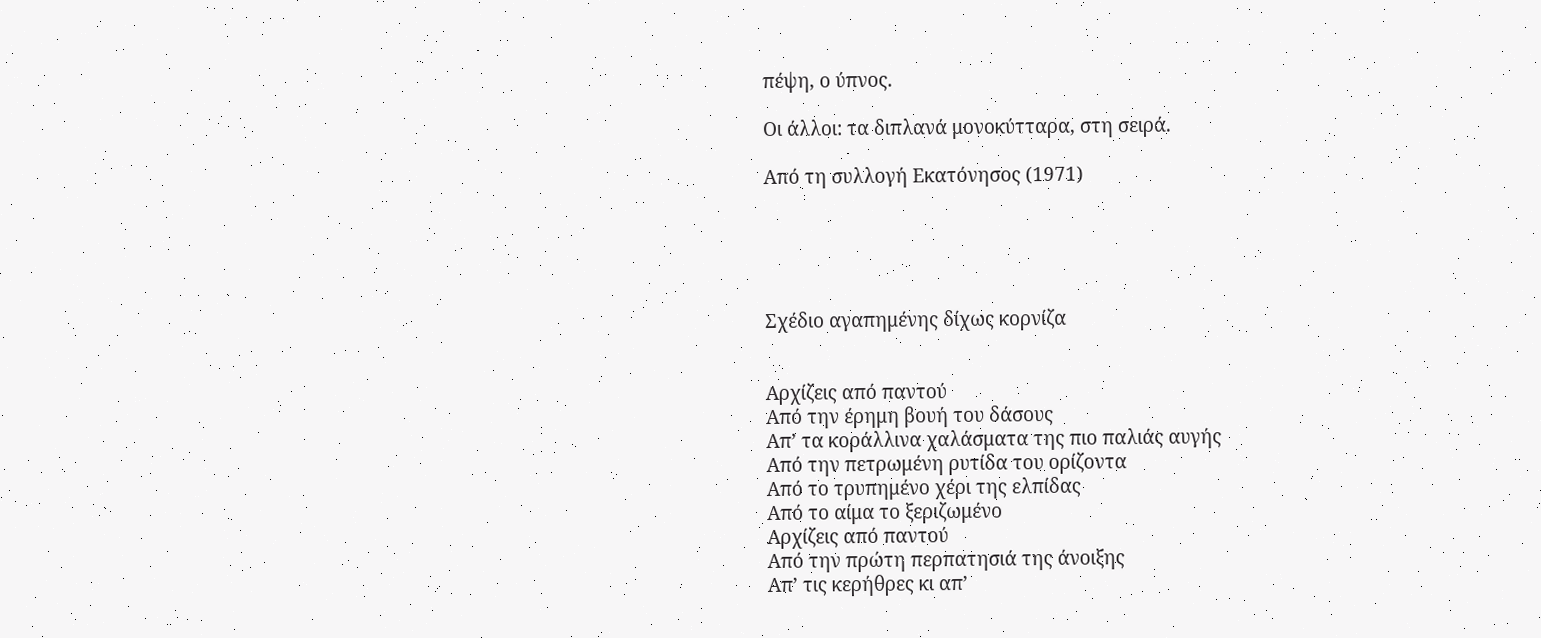πέψη, ο ύπνος.

Οι άλλοι: τα διπλανά μονοκύτταρα, στη σειρά.

Από τη συλλογή Εκατόνησος (1971)





Σχέδιο αγαπημένης δίχως κορνίζα


Αρχίζεις από παντού
Από την έρημη βουή του δάσους
Απ’ τα κοράλλινα χαλάσματα της πιο παλιάς αυγής
Από την πετρωμένη ρυτίδα του ορίζοντα
Από το τρυπημένο χέρι της ελπίδας
Από το αίμα το ξεριζωμένο
Αρχίζεις από παντού
Από την πρώτη περπατησιά της άνοιξης
Απ’ τις κερήθρες κι απ’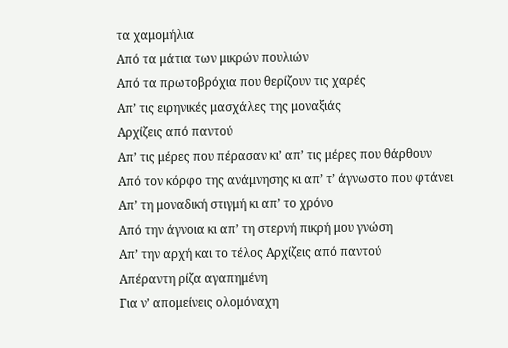τα χαμομήλια
Από τα μάτια των μικρών πουλιών
Από τα πρωτοβρόχια που θερίζουν τις χαρές
Απ’ τις ειρηνικές μασχάλες της μοναξιάς
Αρχίζεις από παντού
Απ’ τις μέρες που πέρασαν κι’ απ’ τις μέρες που θάρθουν
Από τον κόρφο της ανάμνησης κι απ’ τ’ άγνωστο που φτάνει
Απ’ τη μοναδική στιγμή κι απ’ το χρόνο
Από την άγνοια κι απ’ τη στερνή πικρή μου γνώση
Απ’ την αρχή και το τέλος Αρχίζεις από παντού
Απέραντη ρίζα αγαπημένη
Για ν’ απομείνεις ολομόναχη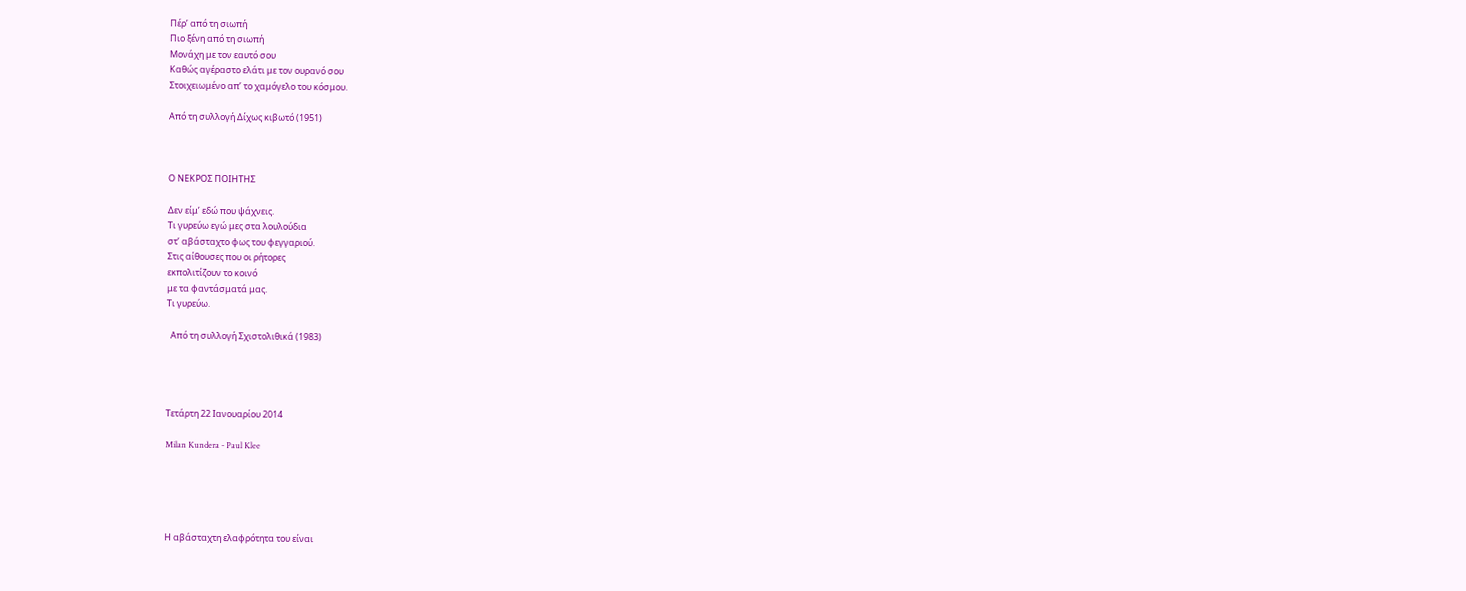Πέρ’ από τη σιωπή
Πιο ξένη από τη σιωπή
Μονάχη με τον εαυτό σου
Καθώς αγέραστο ελάτι με τον ουρανό σου
Στοιχειωμένο απ’ το χαμόγελο του κόσμου.

Από τη συλλογή Δίχως κιβωτό (1951)



Ο ΝΕΚΡΟΣ ΠΟΙΗΤΗΣ

Δεν είμ’ εδώ που ψάχνεις.
Τι γυρεύω εγώ μες στα λουλούδια
στ’ αβάσταχτο φως του φεγγαριού.
Στις αίθουσες που οι ρήτορες
εκπολιτίζουν το κοινό
με τα φαντάσματά μας.
Τι γυρεύω.

  Από τη συλλογή Σχιστολιθικά (1983)




Τετάρτη 22 Ιανουαρίου 2014

Milan Kundera - Paul Klee





Η αβάσταχτη ελαφρότητα του είναι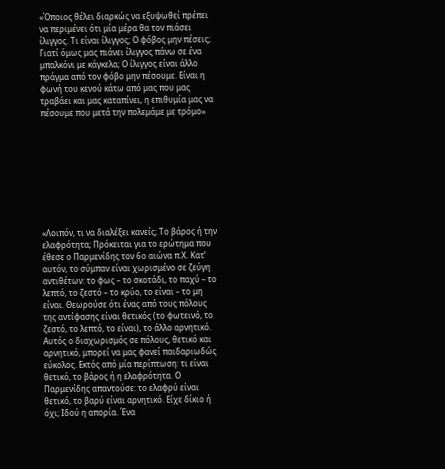«Όποιος θέλει διαρκώς να εξυψωθεί πρέπει να περιμένει ότι μία μέρα θα τον πιάσει ίλιγγος. Τι είναι ίλιγγος; Ο φόβος μην πέσεις; Γιατί όμως μας πιάνει ίλιγγος πάνω σε ένα μπαλκόνι με κάγκελα; Ο ίλιγγος είναι άλλο πράγμα από τον φόβο μην πέσουμε. Είναι η φωνή του κενού κάτω από μας που μας τραβάει και μας καταπίνει, η επιθυμία μας να πέσουμε που μετά την πολεμάμε με τρόμο»









«Λοιπόν, τι να διαλέξει κανείς; Το βάρος ή την ελαφρότητα; Πρόκειται για το ερώτημα που έθεσε ο Παρμενίδης τον 6ο αιώνα π.Χ. Κατ’ αυτόν, το σύμπαν είναι χωρισμένο σε ζεύγη αντιθέτων: το φως – το σκοτάδι, το παχύ – το λεπτό, το ζεστό – το κρύο, το είναι – το μη είναι. Θεωρούσε ότι ένας από τους πόλους της αντίφασης είναι θετικός (το φωτεινό, το ζεστό, το λεπτό, το είναι), το άλλο αρνητικό. Αυτός ο διαχωρισμός σε πόλους, θετικό και αρνητικό, μπορεί να μας φανεί παιδαριωδώς εύκολος. Εκτός από μία περίπτωση: τι είναι θετικό, το βάρος ή η ελαφρότητα. Ο Παρμενίδης απαντούσε: το ελαφρύ είναι θετικό, το βαρύ είναι αρνητικό. Είχε δίκιο ή όχι; Ιδού η απορία. Ένα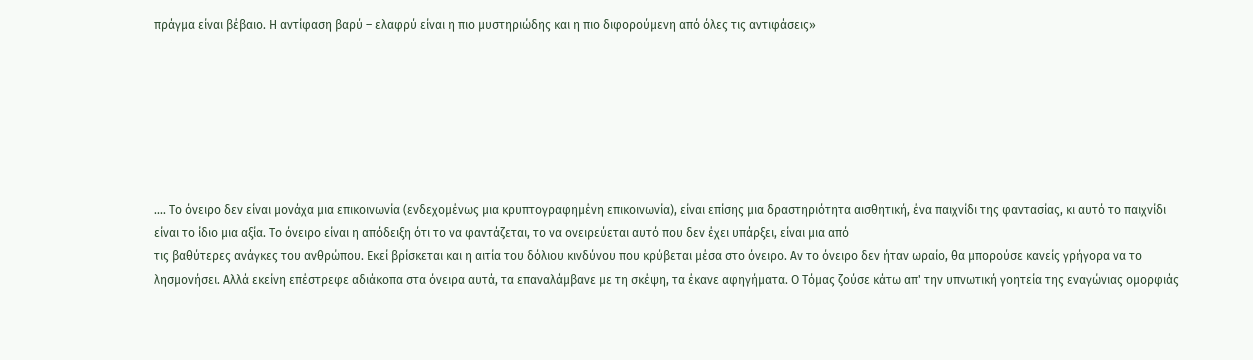πράγμα είναι βέβαιο. Η αντίφαση βαρύ – ελαφρύ είναι η πιο μυστηριώδης και η πιο διφορούμενη από όλες τις αντιφάσεις»







.... Το όνειρο δεν είναι μονάχα μια επικοινωνία (ενδεχομένως μια κρυπτογραφημένη επικοινωνία), είναι επίσης μια δραστηριότητα αισθητική, ένα παιχνίδι της φαντασίας, κι αυτό το παιχνίδι είναι το ίδιο μια αξία. Το όνειρο είναι η απόδειξη ότι το να φαντάζεται, το να ονειρεύεται αυτό που δεν έχει υπάρξει, είναι μια από
τις βαθύτερες ανάγκες του ανθρώπου. Εκεί βρίσκεται και η αιτία του δόλιου κινδύνου που κρύβεται μέσα στο όνειρο. Αν το όνειρο δεν ήταν ωραίο, θα μπορούσε κανείς γρήγορα να το λησμονήσει. Αλλά εκείνη επέστρεφε αδιάκοπα στα όνειρα αυτά, τα επαναλάμβανε με τη σκέψη, τα έκανε αφηγήματα. Ο Τόμας ζούσε κάτω απ' την υπνωτική γοητεία της εναγώνιας ομορφιάς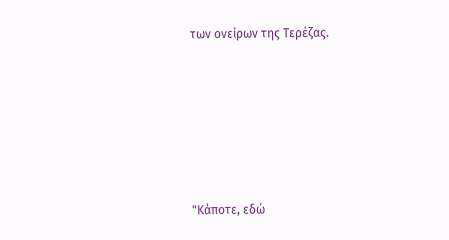των ονείρων της Τερέζας.








"Κάποτε, εδώ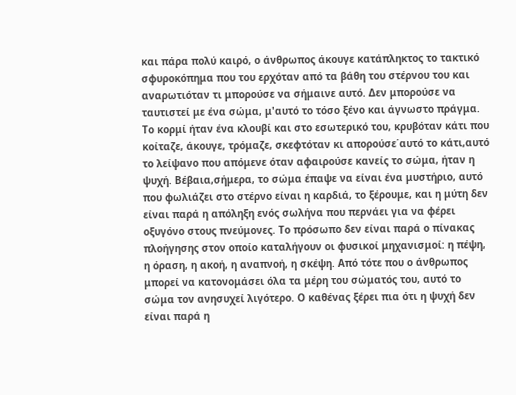και πάρα πολύ καιρό, ο άνθρωπος άκουγε κατάπληκτος το τακτικό σφυροκόπημα που του ερχόταν από τα βάθη του στέρνου του και αναρωτιόταν τι μπορούσε να σήμαινε αυτό. Δεν μπορούσε να ταυτιστεί με ένα σώμα, μ'αυτό το τόσο ξένο και άγνωστο πράγμα. Το κορμί ήταν ένα κλουβί και στο εσωτερικό του, κρυβόταν κάτι που κοίταζε, άκουγε, τρόμαζε, σκεφτόταν κι απορούσε΄αυτό το κάτι,αυτό το λείψανο που απόμενε όταν αφαιρούσε κανείς το σώμα, ήταν η ψυχή. Βέβαια,σήμερα, το σώμα έπαψε να είναι ένα μυστήριο, αυτό που φωλιάζει στο στέρνο είναι η καρδιά, το ξέρουμε, και η μύτη δεν είναι παρά η απόληξη ενός σωλήνα που περνάει για να φέρει οξυγόνο στους πνεύμονες. Το πρόσωπο δεν είναι παρά ο πίνακας πλοήγησης στον οποίο καταλήγουν οι φυσικοί μηχανισμοί: η πέψη, η όραση, η ακοή, η αναπνοή, η σκέψη. Από τότε που ο άνθρωπος μπορεί να κατονομάσει όλα τα μέρη του σώματός του, αυτό το σώμα τον ανησυχεί λιγότερο. Ο καθένας ξέρει πια ότι η ψυχή δεν είναι παρά η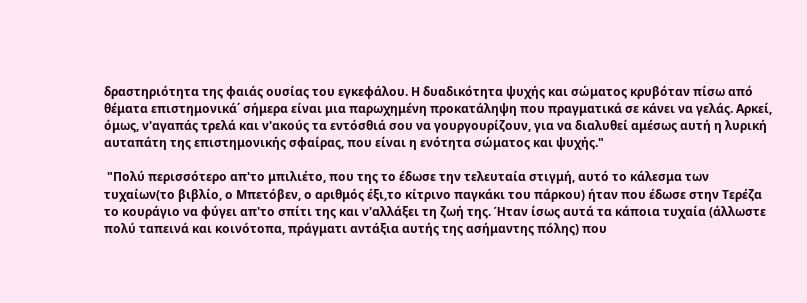δραστηριότητα της φαιάς ουσίας του εγκεφάλου. Η δυαδικότητα ψυχής και σώματος κρυβόταν πίσω από θέματα επιστημονικά΄ σήμερα είναι μια παρωχημένη προκατάληψη που πραγματικά σε κάνει να γελάς. Αρκεί, όμως, ν'αγαπάς τρελά και ν'ακούς τα εντόσθιά σου να γουργουρίζουν, για να διαλυθεί αμέσως αυτή η λυρική αυταπάτη της επιστημονικής σφαίρας, που είναι η ενότητα σώματος και ψυχής."

 "Πολύ περισσότερο απ'το μπιλιέτο, που της το έδωσε την τελευταία στιγμή, αυτό το κάλεσμα των τυχαίων(το βιβλίο, ο Μπετόβεν, ο αριθμός έξι,το κίτρινο παγκάκι του πάρκου) ήταν που έδωσε στην Τερέζα το κουράγιο να φύγει απ'το σπίτι της και ν'αλλάξει τη ζωή της. Ήταν ίσως αυτά τα κάποια τυχαία (άλλωστε πολύ ταπεινά και κοινότοπα, πράγματι αντάξια αυτής της ασήμαντης πόλης) που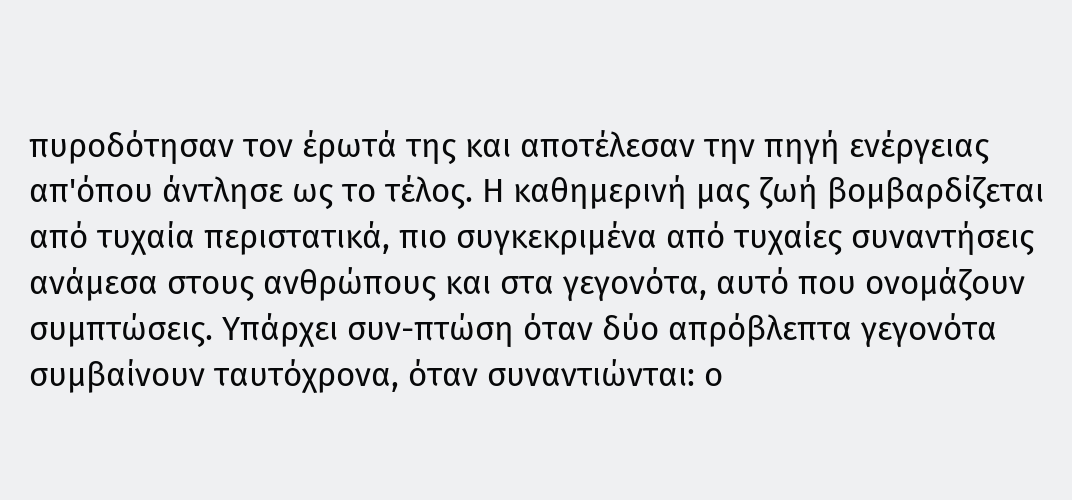πυροδότησαν τον έρωτά της και αποτέλεσαν την πηγή ενέργειας απ'όπου άντλησε ως το τέλος. Η καθημερινή μας ζωή βομβαρδίζεται από τυχαία περιστατικά, πιο συγκεκριμένα από τυχαίες συναντήσεις ανάμεσα στους ανθρώπους και στα γεγονότα, αυτό που ονομάζουν συμπτώσεις. Υπάρχει συν-πτώση όταν δύο απρόβλεπτα γεγονότα συμβαίνουν ταυτόχρονα, όταν συναντιώνται: ο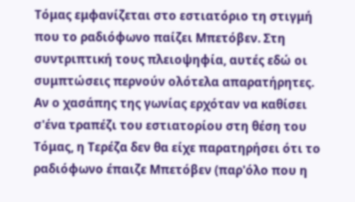Τόμας εμφανίζεται στο εστιατόριο τη στιγμή που το ραδιόφωνο παίζει Μπετόβεν. Στη συντριπτική τους πλειοψηφία, αυτές εδώ οι συμπτώσεις περνούν ολότελα απαρατήρητες. Αν ο χασάπης της γωνίας ερχόταν να καθίσει σ'ένα τραπέζι του εστιατορίου στη θέση του Τόμας, η Τερέζα δεν θα είχε παρατηρήσει ότι το ραδιόφωνο έπαιζε Μπετόβεν (παρ'όλο που η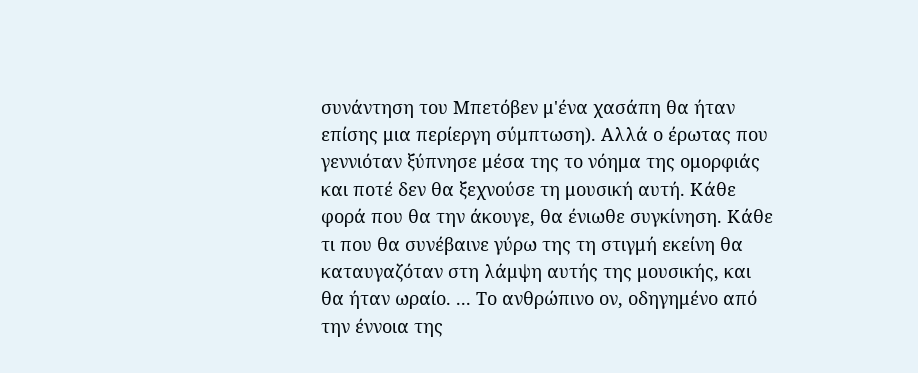συνάντηση του Μπετόβεν μ'ένα χασάπη θα ήταν επίσης μια περίεργη σύμπτωση). Αλλά ο έρωτας που γεννιόταν ξύπνησε μέσα της το νόημα της ομορφιάς και ποτέ δεν θα ξεχνούσε τη μουσική αυτή. Κάθε φορά που θα την άκουγε, θα ένιωθε συγκίνηση. Κάθε τι που θα συνέβαινε γύρω της τη στιγμή εκείνη θα καταυγαζόταν στη λάμψη αυτής της μουσικής, και θα ήταν ωραίο. ... Το ανθρώπινο ον, οδηγημένο από την έννοια της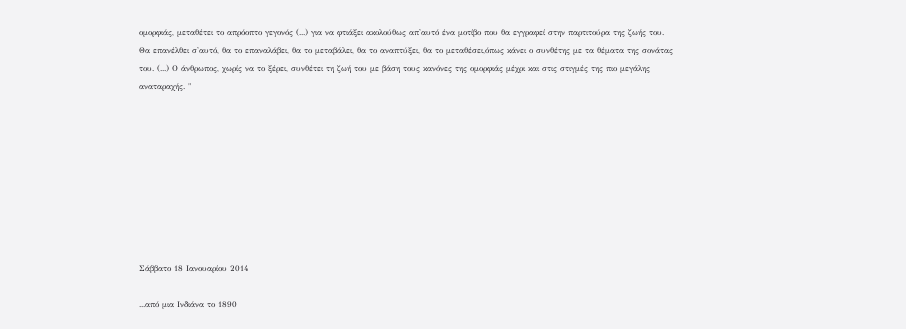ομορφιάς, μεταθέτει το απρόοπτο γεγονός (...) για να φτιάξει ακολούθως απ'αυτό ένα μοτίβο που θα εγγραφεί στην παρτιτούρα της ζωής του. Θα επανέλθει σ'αυτό, θα το επαναλάβει, θα το μεταβάλει, θα το αναπτύξει, θα το μεταθέσει,όπως κάνει ο συνθέτης με τα θέματα της σονάτας του. (...) Ο άνθρωπος, χωρίς να το ξέρει, συνθέτει τη ζωή του με βάση τους κανόνες της ομορφιάς μέχρι και στις στιγμές της πιο μεγάλης αναταραχής. "









Σάββατο 18 Ιανουαρίου 2014

...από μια Ινδιάνα το 1890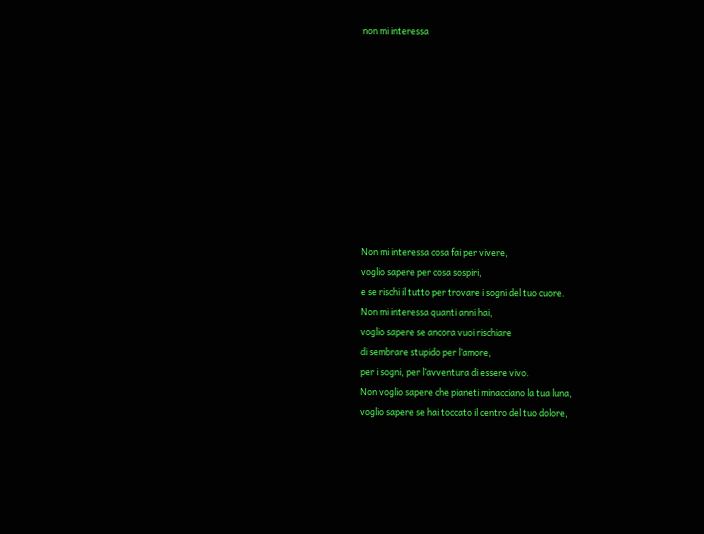non mi interessa










Non mi interessa cosa fai per vivere,
voglio sapere per cosa sospiri,
e se rischi il tutto per trovare i sogni del tuo cuore.
Non mi interessa quanti anni hai,
voglio sapere se ancora vuoi rischiare
di sembrare stupido per l’amore,
per i sogni, per l’avventura di essere vivo.
Non voglio sapere che pianeti minacciano la tua luna,
voglio sapere se hai toccato il centro del tuo dolore,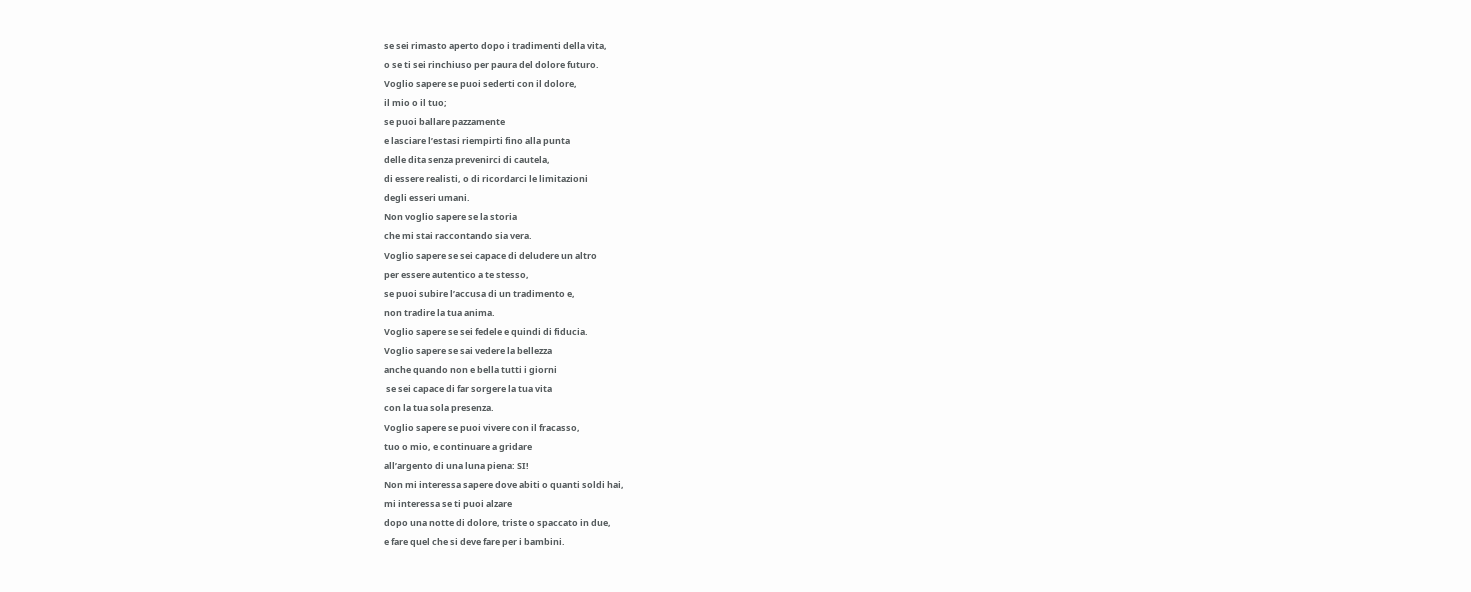se sei rimasto aperto dopo i tradimenti della vita,
o se ti sei rinchiuso per paura del dolore futuro.
Voglio sapere se puoi sederti con il dolore,
il mio o il tuo;
se puoi ballare pazzamente
e lasciare l’estasi riempirti fino alla punta
delle dita senza prevenirci di cautela,
di essere realisti, o di ricordarci le limitazioni
degli esseri umani.
Non voglio sapere se la storia
che mi stai raccontando sia vera.
Voglio sapere se sei capace di deludere un altro
per essere autentico a te stesso,
se puoi subire l’accusa di un tradimento e,
non tradire la tua anima.
Voglio sapere se sei fedele e quindi di fiducia.
Voglio sapere se sai vedere la bellezza
anche quando non e bella tutti i giorni
 se sei capace di far sorgere la tua vita
con la tua sola presenza.
Voglio sapere se puoi vivere con il fracasso,
tuo o mio, e continuare a gridare
all’argento di una luna piena: SI!
Non mi interessa sapere dove abiti o quanti soldi hai,
mi interessa se ti puoi alzare
dopo una notte di dolore, triste o spaccato in due,
e fare quel che si deve fare per i bambini.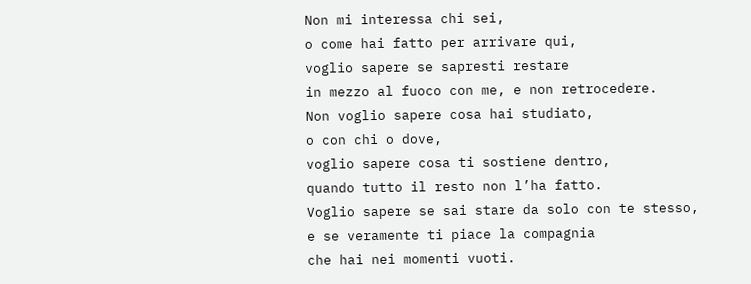Non mi interessa chi sei,
o come hai fatto per arrivare qui,
voglio sapere se sapresti restare
in mezzo al fuoco con me, e non retrocedere.
Non voglio sapere cosa hai studiato,
o con chi o dove,
voglio sapere cosa ti sostiene dentro,
quando tutto il resto non l’ha fatto.
Voglio sapere se sai stare da solo con te stesso,
e se veramente ti piace la compagnia
che hai nei momenti vuoti.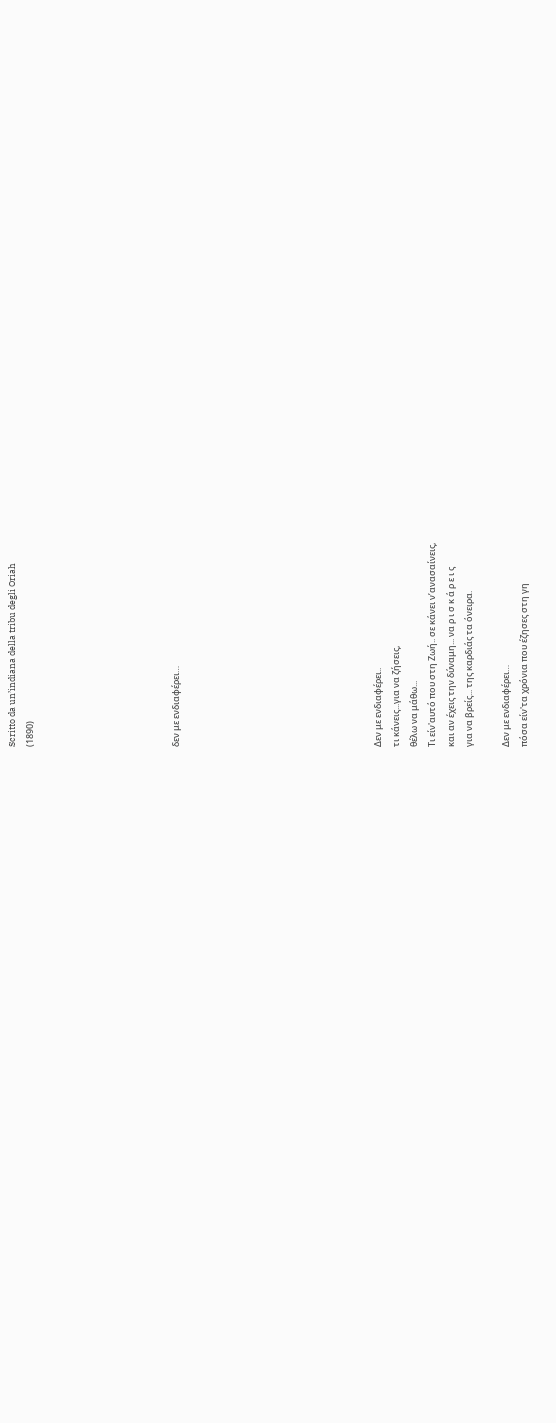Scritto da un’indiana della tribu degli Oriah
(1890)







δεν με ενδιαφέρει…










Δεν με ενδιαφέρει..
τι κάνεις...για να ζήσεις,
θέλω να μάθω...
Τι είν'αυτό που στη Ζωή.. σε κάνει ν’ανασαίνεις,
και αν έχεις την δύναμη... να ρ ι σ κ ά ρ ε ι ς
για να βρείς... της καρδιάς τα όνειρα.

Δεν με ενδιαφέρει…
πόσα είν'τα χρόνια που έζησες στη γη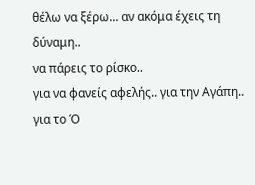θέλω να ξέρω... αν ακόμα έχεις τη δύναμη..
να πάρεις το ρίσκο..
για να φανείς αφελής.. για την Αγάπη..
για το Ό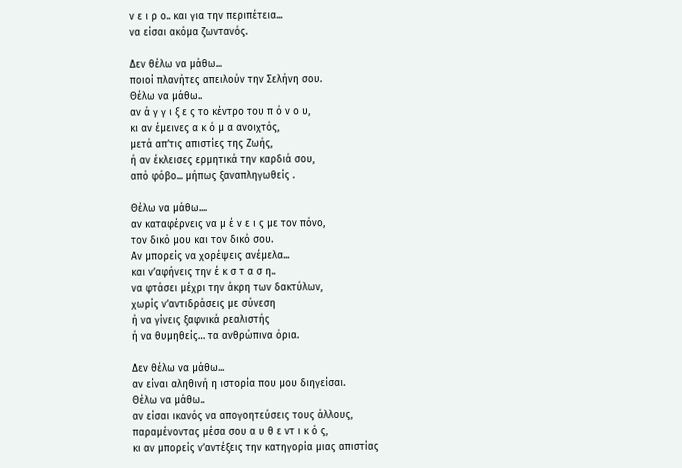ν ε ι ρ ο.. και για την περιπέτεια...
να είσαι ακόμα ζωντανός.

Δεν θέλω να μάθω...
ποιοί πλανήτες απειλούν την Σελήνη σου.
Θέλω να μάθω..
αν ά γ γ ι ξ ε ς το κέντρο του π ό ν ο υ,
κι αν έμεινες α κ ό μ α ανοιχτός,
μετά απ’τις απιστίες της Ζωής,
ή αν έκλεισες ερμητικά την καρδιά σου,
από φόβο... μήπως ξαναπληγωθείς .

Θέλω να μάθω....
αν καταφέρνεις να μ έ ν ε ι ς με τον πόνο,
τον δικό μου και τον δικό σου.
Αν μπορείς να χορέψεις ανέμελα...
και ν’αφήνεις την έ κ σ τ α σ η..
να φτάσει μέχρι την άκρη των δακτύλων,
χωρίς ν’αντιδράσεις με σύνεση
ή να γίνεις ξαφνικά ρεαλιστής
ή να θυμηθείς… τα ανθρώπινα όρια.

Δεν θέλω να μάθω...
αν είναι αληθινή η ιστορία που μου διηγείσαι.
Θέλω να μάθω..
αν είσαι ικανός να απογοητεύσεις τους άλλους,
παραμένοντας μέσα σου α υ θ ε ντ ι κ ό ς,
κι αν μπορείς ν’αντέξεις την κατηγορία μιας απιστίας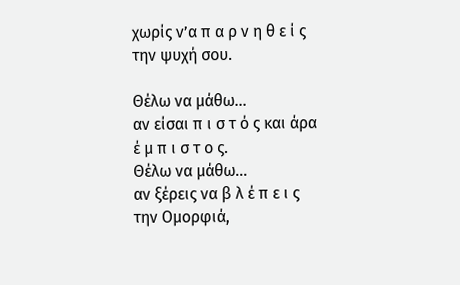χωρίς ν’α π α ρ ν η θ ε ί ς την ψυχή σου.

Θέλω να μάθω...
αν είσαι π ι σ τ ό ς και άρα έ μ π ι σ τ ο ς.
Θέλω να μάθω...
αν ξέρεις να β λ έ π ε ι ς την Ομορφιά,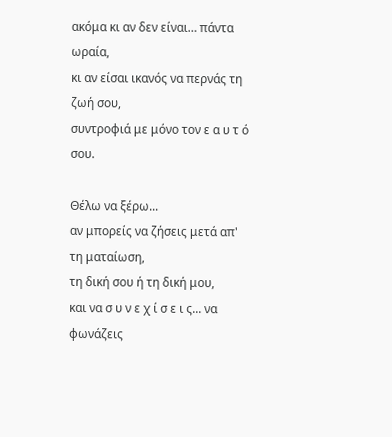ακόμα κι αν δεν είναι… πάντα ωραία,
κι αν είσαι ικανός να περνάς τη ζωή σου,
συντροφιά με μόνο τον ε α υ τ ό σου.

Θέλω να ξέρω...
αν μπορείς να ζήσεις μετά απ' τη ματαίωση,
τη δική σου ή τη δική μου,
και να σ υ ν ε χ ί σ ε ι ς... να φωνάζεις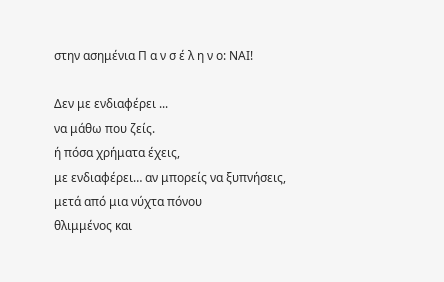στην ασημένια Π α ν σ έ λ η ν ο: ΝΑΙ!

Δεν με ενδιαφέρει ...
να μάθω που ζείς.
ή πόσα χρήματα έχεις,
με ενδιαφέρει… αν μπορείς να ξυπνήσεις,
μετά από μια νύχτα πόνου
θλιμμένος και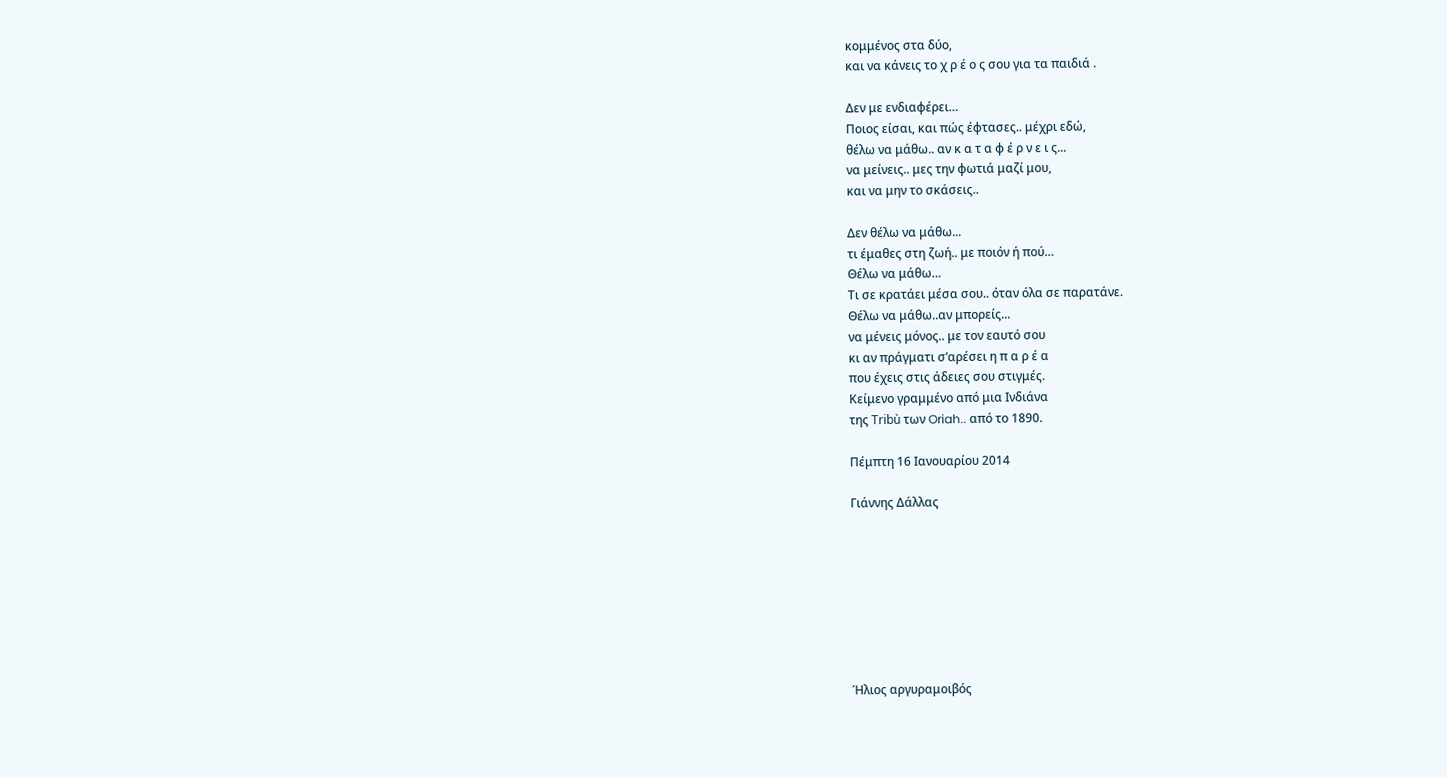κομμένος στα δύο,
και να κάνεις το χ ρ έ ο ς σου για τα παιδιά .

Δεν με ενδιαφέρει…
Ποιος είσαι, και πώς έφτασες.. μέχρι εδώ,
θέλω να μάθω.. αν κ α τ α φ έ ρ ν ε ι ς...
να μείνεις.. μες την φωτιά μαζί μου,
και να μην το σκάσεις..

Δεν θέλω να μάθω...
τι έμαθες στη ζωή.. με ποιόν ή πού…
Θέλω να μάθω…
Τι σε κρατάει μέσα σου.. όταν όλα σε παρατάνε.
Θέλω να μάθω..αν μπορείς...
να μένεις μόνος.. με τον εαυτό σου
κι αν πράγματι σ’αρέσει η π α ρ έ α
που έχεις στις άδειες σου στιγμές.
Κείμενο γραμμένο από μια Ινδιάνα
της Tribù των Oriah.. από το 1890.

Πέμπτη 16 Ιανουαρίου 2014

Γιάννης Δάλλας








Ήλιος αργυραμοιβός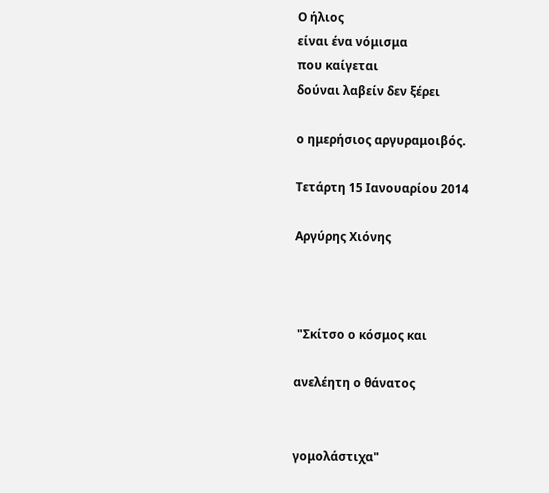Ο ήλιος
είναι ένα νόμισμα
που καίγεται
δούναι λαβείν δεν ξέρει

ο ημερήσιος αργυραμοιβός.

Τετάρτη 15 Ιανουαρίου 2014

Αργύρης Χιόνης



 "Σκίτσο ο κόσμος και

ανελέητη ο θάνατος


γομολάστιχα"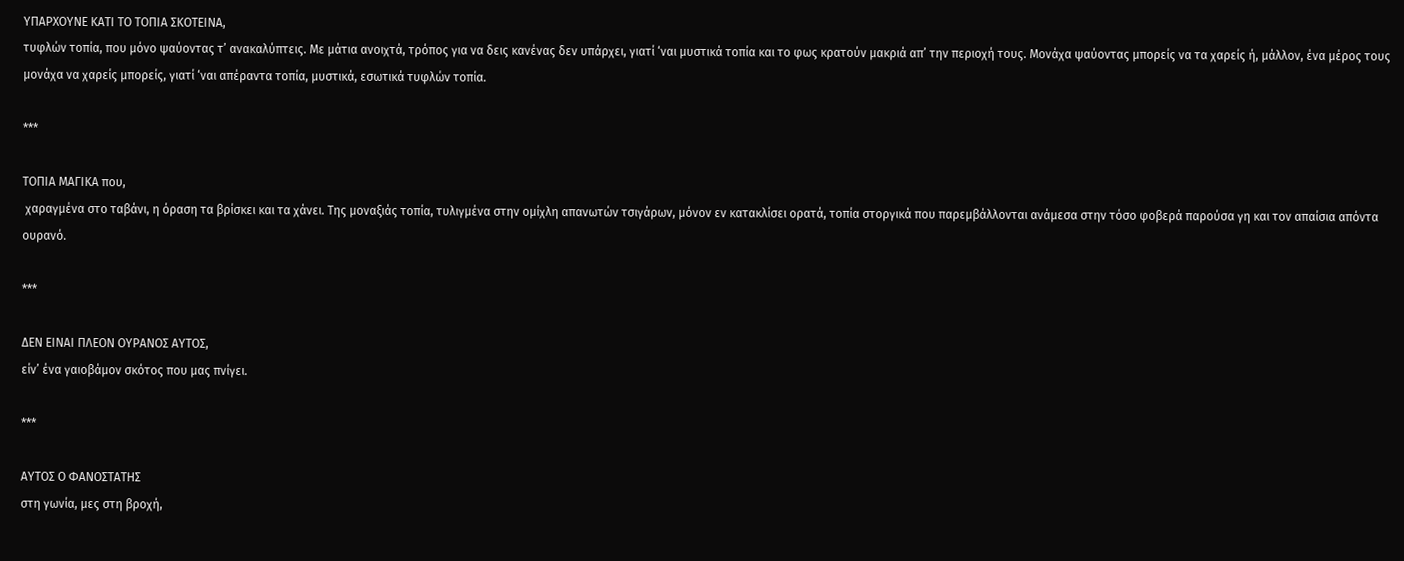ΥΠΑΡΧΟΥΝΕ ΚΑΤΙ ΤΟ ΤΟΠΙΑ ΣΚΟΤΕΙΝΑ,
τυφλών τοπία, που μόνο ψαύοντας τ’ ανακαλύπτεις. Με μάτια ανοιχτά, τρόπος για να δεις κανένας δεν υπάρχει, γιατί ‘ναι μυστικά τοπία και το φως κρατούν μακριά απ’ την περιοχή τους. Μονάχα ψαύοντας μπορείς να τα χαρείς ή, μάλλον, ένα μέρος τους μονάχα να χαρείς μπορείς, γιατί ‘ναι απέραντα τοπία, μυστικά, εσωτικά τυφλών τοπία.

***

ΤΟΠΙΑ ΜΑΓΙΚΑ που,
 χαραγμένα στο ταβάνι, η όραση τα βρίσκει και τα χάνει. Της μοναξιάς τοπία, τυλιγμένα στην ομίχλη απανωτών τσιγάρων, μόνον εν κατακλίσει ορατά, τοπία στοργικά που παρεμβάλλονται ανάμεσα στην τόσο φοβερά παρούσα γη και τον απαίσια απόντα ουρανό.

***

ΔΕΝ ΕΙΝΑΙ ΠΛΕΟΝ ΟΥΡΑΝΟΣ ΑΥΤΟΣ,
είν’ ένα γαιοβάμον σκότος που μας πνίγει.

***

ΑΥΤΟΣ Ο ΦΑΝΟΣΤΑΤΗΣ
στη γωνία, μες στη βροχή,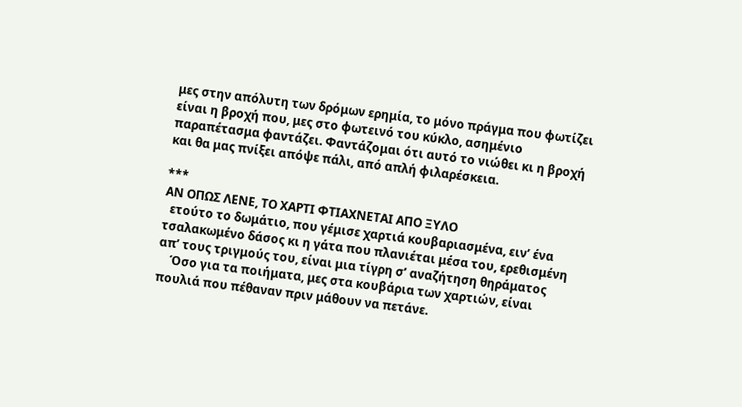μες στην απόλυτη των δρόμων ερημία, το μόνο πράγμα που φωτίζει είναι η βροχή που, μες στο φωτεινό του κύκλο, ασημένιο παραπέτασμα φαντάζει. Φαντάζομαι ότι αυτό το νιώθει κι η βροχή και θα μας πνίξει απόψε πάλι, από απλή φιλαρέσκεια.

***
ΑΝ ΟΠΩΣ ΛΕΝΕ, ΤΟ ΧΑΡΤΙ ΦΤΙΑΧΝΕΤΑΙ ΑΠΟ ΞΥΛΟ
  ετούτο το δωμάτιο, που γέμισε χαρτιά κουβαριασμένα, ειν’ ένα τσαλακωμένο δάσος κι η γάτα που πλανιέται μέσα του, ερεθισμένη απ’ τους τριγμούς του, είναι μια τίγρη σ’ αναζήτηση θηράματος
    Όσο για τα ποιήματα, μες στα κουβάρια των χαρτιών, είναι πουλιά που πέθαναν πριν μάθουν να πετάνε.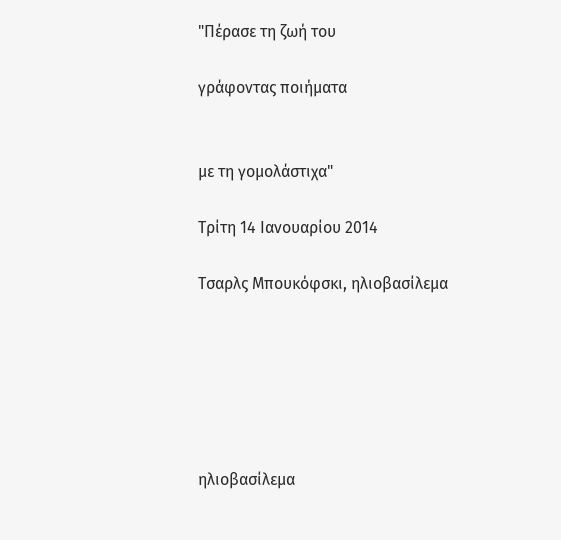"Πέρασε τη ζωή του

γράφοντας ποιήματα


με τη γομολάστιχα"

Τρίτη 14 Ιανουαρίου 2014

Tσαρλς Μπουκόφσκι, ηλιοβασίλεμα






ηλιοβασίλεμα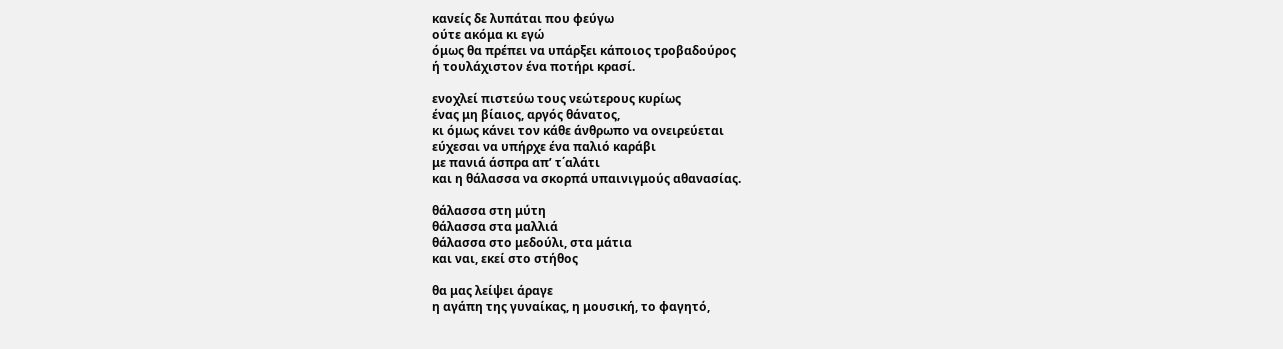κανείς δε λυπάται που φεύγω
ούτε ακόμα κι εγώ
όμως θα πρέπει να υπάρξει κάποιος τροβαδούρος
ή τουλάχιστον ένα ποτήρι κρασί.

ενοχλεί πιστεύω τους νεώτερους κυρίως
ένας μη βίαιος, αργός θάνατος,
κι όμως κάνει τον κάθε άνθρωπο να ονειρεύεται
εύχεσαι να υπήρχε ένα παλιό καράβι
με πανιά άσπρα απ’ τ΄αλάτι
και η θάλασσα να σκορπά υπαινιγμούς αθανασίας.

θάλασσα στη μύτη
θάλασσα στα μαλλιά
θάλασσα στο μεδούλι, στα μάτια
και ναι, εκεί στο στήθος

θα μας λείψει άραγε
η αγάπη της γυναίκας, η μουσική, το φαγητό,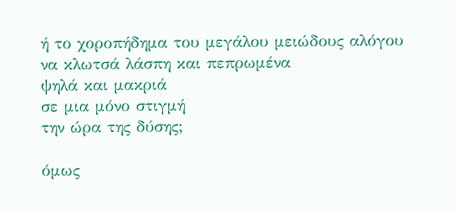ή το χοροπήδημα του μεγάλου μειώδους αλόγου
να κλωτσά λάσπη και πεπρωμένα
ψηλά και μακριά
σε μια μόνο στιγμή
την ώρα της δύσης;

όμως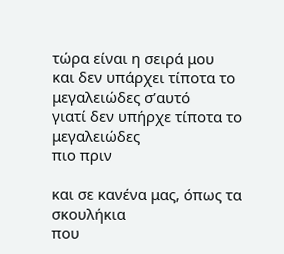τώρα είναι η σειρά μου
και δεν υπάρχει τίποτα το μεγαλειώδες σ’αυτό
γιατί δεν υπήρχε τίποτα το μεγαλειώδες
πιο πριν

και σε κανένα μας, όπως τα σκουλήκια
που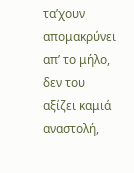τα’χουν απομακρύνει απ’ το μήλο,
δεν του αξίζει καμιά αναστολή,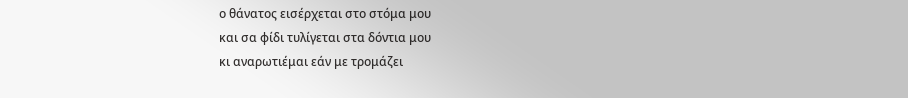ο θάνατος εισέρχεται στο στόμα μου
και σα φίδι τυλίγεται στα δόντια μου
κι αναρωτιέμαι εάν με τρομάζει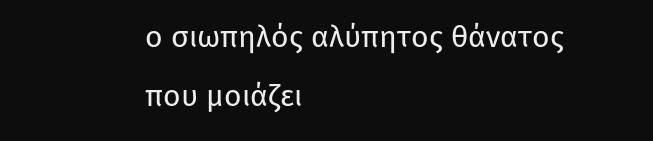ο σιωπηλός αλύπητος θάνατος
που μοιάζει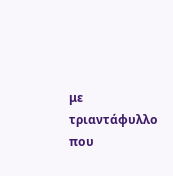με τριαντάφυλλο
που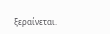ξεραίνεται.